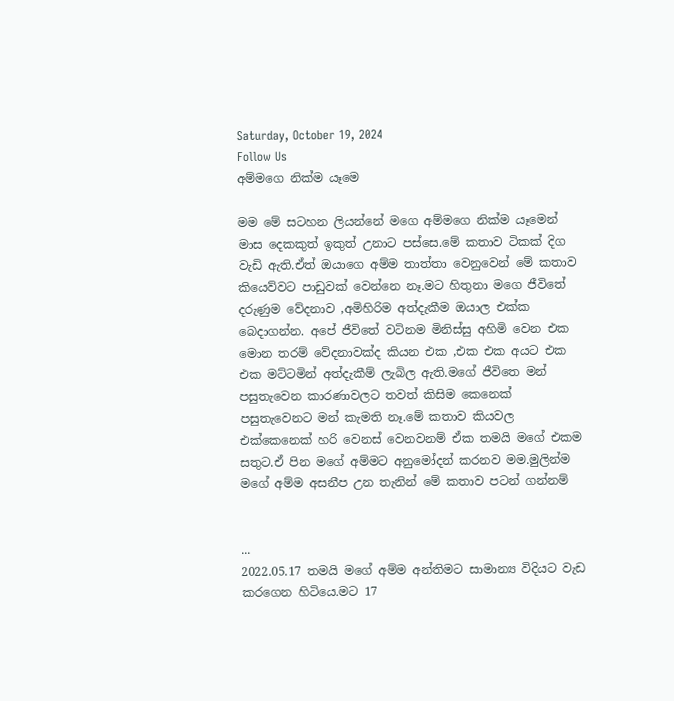Saturday, October 19, 2024
Follow Us
අම්මගෙ නික්ම යෑමෙ

මම මේ සටහන ලියන්නේ මගෙ අම්මගෙ නික්ම යෑමෙන් මාස දෙකකුත් ඉකුත් උනාට පස්සෙ.මේ කතාව ටිකක් දිග වැඩි ඇති.ඒත් ඔයාගෙ අම්ම තාත්තා වෙනුවෙන් මේ කතාව කියෙව්වට පාඩුවක් වෙන්නෙ නෑ.මට හිතුනා මගෙ ජීවිතේ දරුණුම වේදනාව ,අමිහිරිම අත්දැකීම ඔයාල එක්ක බෙදාගන්න. අපේ ජීවිතේ වටිනම මිනිස්සු අහිමි වෙන එක මොන තරම් වේදනාවක්ද කියන එක ,එක එක අයට එක එක මට්ටමින් අත්දැකීම් ලැබිල ඇති.මගේ ජීවිතෙ මන් පසුතැවෙන කාරණාවලට තවත් කිසිම කෙනෙක් පසුතැවෙනට මන් කැමති නෑ.මේ කතාව කියවල එක්කෙනෙක් හරි වෙනස් වෙනවනම් ඒක තමයි මගේ එකම සතුට.ඒ පින මගේ අම්මට අනුමෝදන් කරනව මම.මුලින්ම මගේ අම්ම අසනීප උන තැනින් මේ කතාව පටන් ගන්නම්


...
2022.05.17 තමයි මගේ අම්ම අන්තිමට සාමාන්‍ය විදියට වැඩ කරගෙන හිටියෙ.මට 17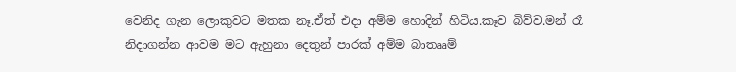වෙනිද ගැන ලොකුවට මතක නෑ.ඒත් එදා අම්ම හොදින් හිටිය.කෑව බිව්ව.මන් රෑ නිදාගන්න ආවම මට ඇහුනා දෙතුන් පාරක් අම්ම බාතෲම්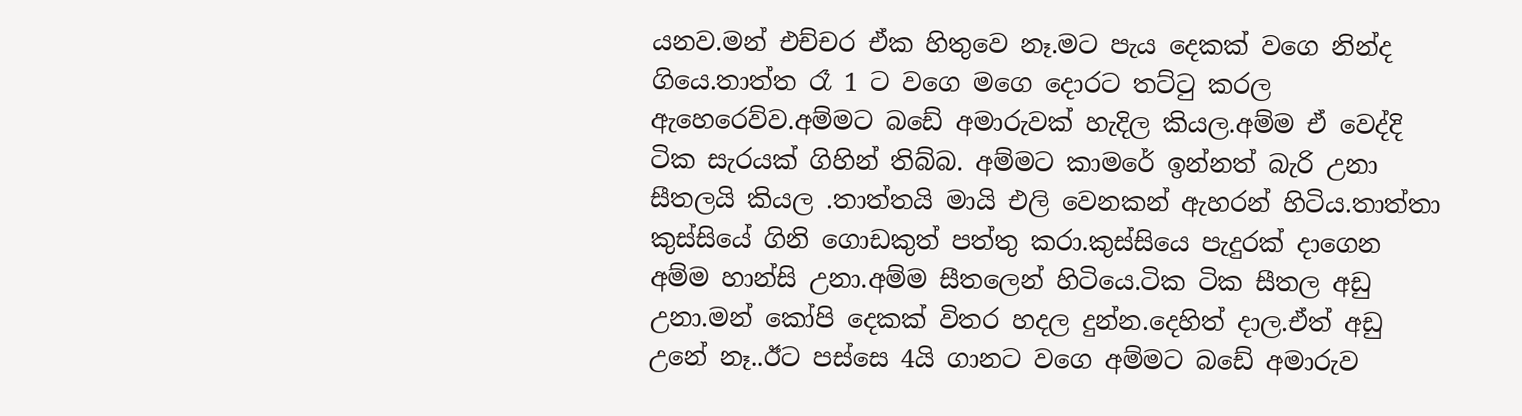යනව.මන් එච්චර ඒක හිතුවෙ නෑ.මට පැය දෙකක් වගෙ නින්ද ගියෙ.තාත්ත රෑ 1 ට වගෙ මගෙ දොරට තට්ටු කරල ඇහෙරෙව්ව.අම්මට බඩේ අමාරුවක් හැදිල කියල.අම්ම ඒ වෙද්දි ටික සැරයක් ගිහින් තිබ්බ. අම්මට කාමරේ ඉන්නත් බැරි උනා සීතලයි කියල .තාත්තයි මායි එලි වෙනකන් ඇහරන් හිටිය.තාත්තා කුස්සියේ ගිනි ගොඩකුත් පත්තු කරා.කුස්සියෙ පැදුරක් දාගෙන අම්ම හාන්සි උනා.අම්ම සීතලෙන් හිටියෙ.ටික ටික සීතල අඩු උනා.මන් කෝපි දෙකක් විතර හදල දුන්න.දෙහිත් දාල.ඒත් අඩු උනේ නෑ..ඊට පස්සෙ 4යි ගානට වගෙ අම්මට බඩේ අමාරුව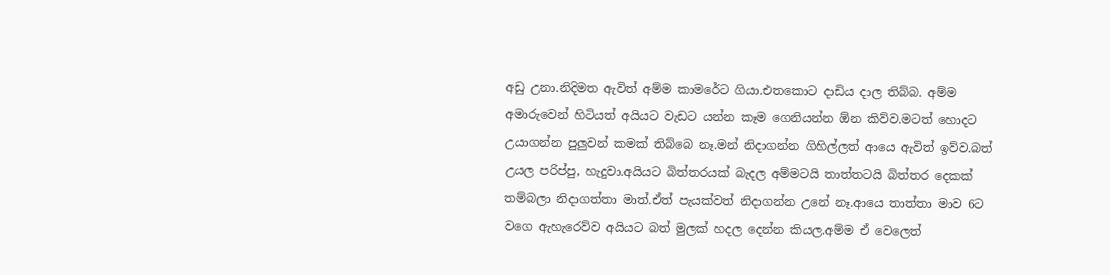අඩු උනා.නිදිමත ඇවිත් අම්ම කාමරේට ගියා.එතකොට දාඩිය දාල තිබ්බ. අම්ම අමාරුවෙන් හිටියත් අයියට වැඩට යන්න කෑම ගෙනියන්න ඕන කිව්ව.මටත් හොදට උයාගන්න පුලුවන් කමක් තිබ්බෙ නෑ.මන් නිදාගන්න ගිහිල්ලත් ආයෙ ඇවිත් ඉව්ව.බත් උයල පරිප්පු, හැදුවා.අයියට බිත්තරයක් බැදල අම්මටයි තාත්තටයි බිත්තර දෙකක් තම්බලා නිදාගත්තා මාත්.ඒත් පැයක්වත් නිදාගන්න උනේ නෑ.ආයෙ තාත්තා මාව 6ට වගෙ ඇහැරෙව්ව අයියට බත් මුලක් හදල දෙන්න කියල.අම්ම ඒ වෙලෙත්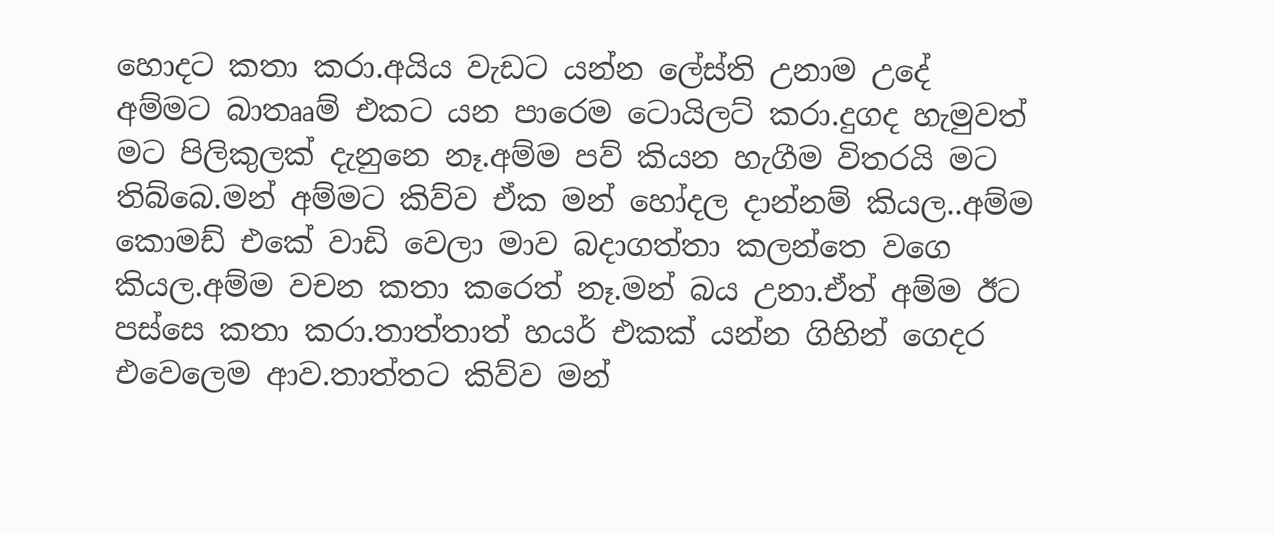හොදට කතා කරා.අයිය වැඩට යන්න ලේස්ති උනාම උදේ අම්මට බාතෲම් එකට යන පාරෙම ටොයිලට් කරා.දුගද හැමුවත් මට පිලිකුලක් දැනුනෙ නෑ.අම්ම පව් කියන හැගීම විතරයි මට තිබ්බෙ.මන් අම්මට කිව්ව ඒක මන් හෝදල දාන්නම් කියල..අම්ම කොමඩ් එකේ වාඩි වෙලා මාව බදාගත්තා කලන්තෙ වගෙ කියල.අම්ම වචන කතා කරෙත් නෑ.මන් බය උනා.ඒත් අම්ම ඊට පස්සෙ කතා කරා.තාත්තාත් හයර් එකක් යන්න ගිහින් ගෙදර එවෙලෙම ආව.තාත්තට කිව්ව මන්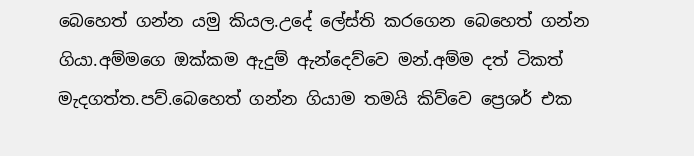බෙහෙත් ගන්න යමු කියල.උදේ ලේස්ති කරගෙන බෙහෙත් ගන්න ගියා.අම්මගෙ ඔක්කම ඇදුම් ඇන්දෙව්වෙ මන්.අම්ම දත් ටිකත් මැදගත්ත.පව්.බෙහෙත් ගන්න ගියාම තමයි කිව්වෙ ප්‍රෙශර් එක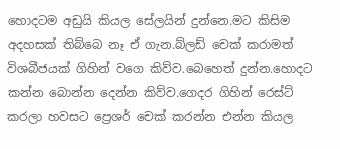හොදටම අඩුයි කියල සේලයින් දුන්නෙ.මට කිසිම අදහසක් තිබ්බෙ නෑ ඒ ගැන.බ්ලඩ් චෙක් කරාමත් විශබීජයක් ගිහින් වගෙ කිව්ව.බෙහෙත් දුන්න.හොදට කන්න බොන්න දෙන්න කිව්ව.ගෙදර ගිහින් රෙස්ට් කරලා හවසට ප්‍රෙශර් චෙක් කරන්න එන්න කියල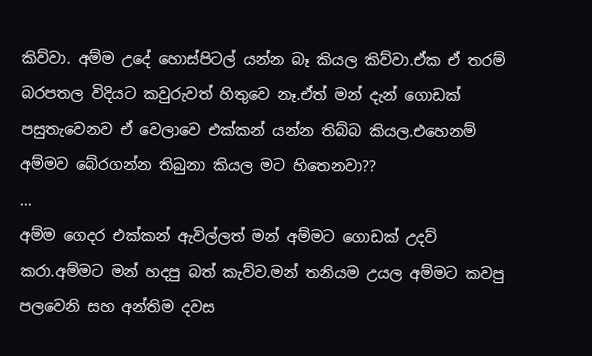කිව්වා. අම්ම උදේ හොස්පිටල් යන්න බෑ කියල කිව්වා.ඒක ඒ තරම් බරපතල විදියට කවුරුවත් හිතුවෙ නෑ.ඒත් මන් දැන් ගොඩක් පසුතැවෙනව ඒ වෙලාවෙ එක්කන් යන්න තිබ්බ කියල.එහෙනම් අම්මව බේරගන්න තිබුනා කියල මට හිතෙනවා??
...
අම්ම ගෙදර එක්කන් ඇවිල්ලත් මන් අම්මට ගොඩක් උදව් කරා.අම්මට මන් හදපු බත් කැව්ව.මන් තනියම උයල අම්මට කවපු පලවෙනි සහ අන්තිම දවස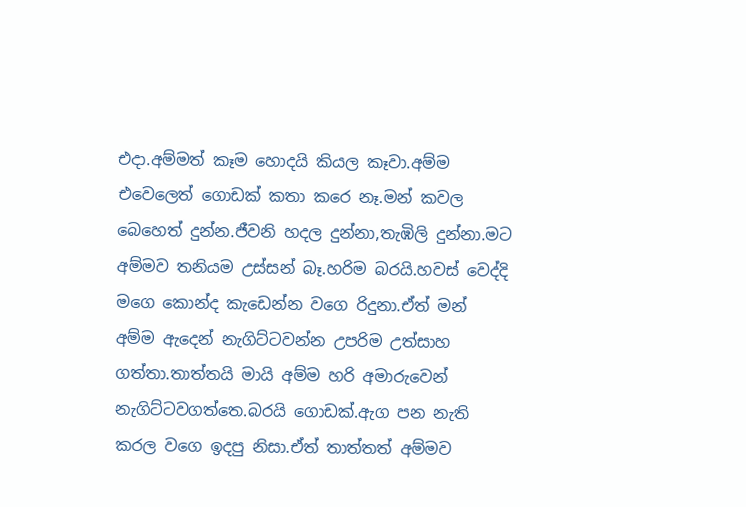එදා.අම්මත් කෑම හොදයි කියල කෑවා.අම්ම එවෙලෙත් ගොඩක් කතා කරෙ නෑ.මන් කවල බෙහෙත් දුන්න.ජීවනි හදල දුන්නා,තැඹිලි දුන්නා.මට අම්මව තනියම උස්සන් බෑ.හරිම බරයි.හවස් වෙද්දි මගෙ කොන්ද කැඩෙන්න වගෙ රිදුනා.ඒත් මන් අම්ම ඇදෙන් නැගිට්ටවන්න උපරිම උත්සාහ ගත්තා.තාත්තයි මායි අම්ම හරි අමාරුවෙන් නැගිට්ටවගත්තෙ.බරයි ගොඩක්.ඇග පන නැති කරල වගෙ ඉදපු නිසා.ඒත් තාත්තත් අම්මව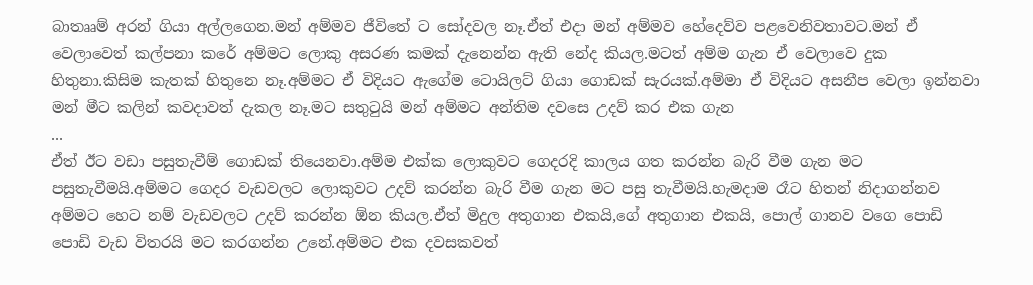බාතෲම් අරන් ගියා අල්ලගෙන.මන් අම්මව ජීවිතේ ට සෝදවල නෑ.ඒත් එදා මන් අම්මව හේදෙව්ව පළවෙනිවතාවට.මන් ඒ වෙලාවෙත් කල්පනා කරේ අම්මට ලොකු අසරණ කමක් දැනෙන්න ඇති නේද කියල.මටත් අම්ම ගැන ඒ වෙලාවෙ දුක හිතුනා.කිසිම කැතක් හිතුනෙ නෑ.අම්මට ඒ විදියට ඇගේම ටොයිලට් ගියා ගොඩක් සැරයක්.අම්මා ඒ විදියට අසනීප වෙලා ඉන්නවා මන් මීට කලින් කවදාවත් දැකල නෑ.මට සතුටුයි මන් අම්මට අන්තිම දවසෙ උදව් කර එක ගැන
...
ඒත් ඊට වඩා පසුතැවීම් ගොඩක් තියෙනවා.අම්ම එක්ක ලොකුවට ගෙදරදි කාලය ගත කරන්න බැරි වීම ගැන මට පසුතැවීමයි.අම්මට ගෙදර වැඩවලට ලොකුවට උදව් කරන්න බැරි වීම ගැන මට පසු තැවීමයි.හැමදාම රෑට හිතන් නිදාගන්නව අම්මට හෙට නම් වැඩවලට උදව් කරන්න ඕන කියල.ඒත් මිදුල අතුගාන එකයි,ගේ අතුගාන එකයි, පොල් ගානව වගෙ පොඩි පොඩි වැඩ විතරයි මට කරගන්න උනේ.අම්මට එක දවසකවත්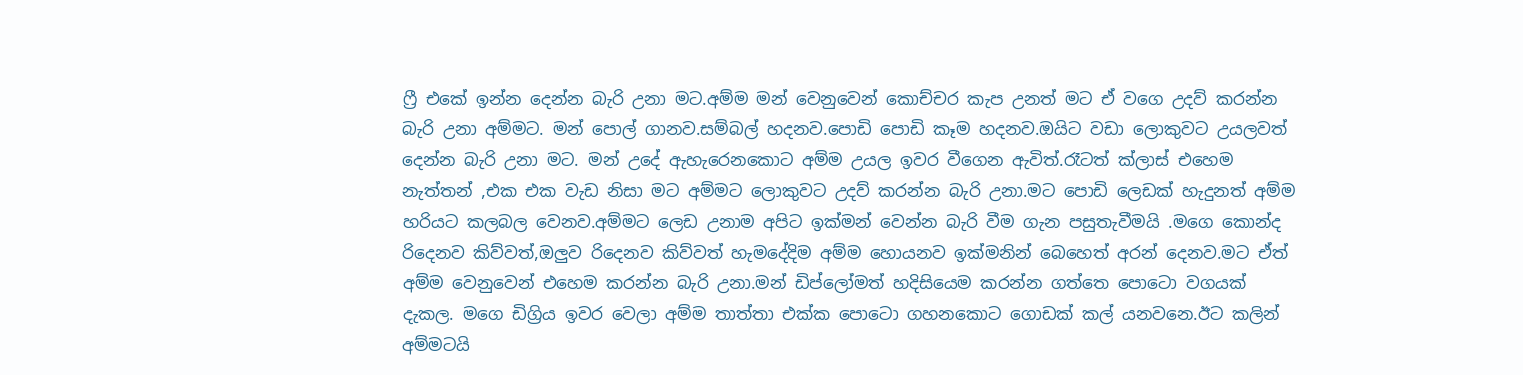ෆ්‍රී එකේ ඉන්න දෙන්න බැරි උනා මට.අම්ම මන් වෙනුවෙන් කොච්චර කැප උනත් මට ඒ වගෙ උදව් කරන්න බැරි උනා අම්මට. මන් පොල් ගානව.සම්බල් හදනව.පොඩි පොඩි කෑම හදනව.ඔයිට වඩා ලොකුවට උයලවත් දෙන්න බැරි උනා මට. මන් උදේ ඇහැරෙනකොට අම්ම උයල ඉවර වීගෙන ඇවිත්.රෑටත් ක්ලාස් එහෙම නැත්තන් ,එක එක වැඩ නිසා මට අම්මට ලොකුවට උදව් කරන්න බැරි උනා.මට පොඩි ලෙඩක් හැදුනත් අම්ම හරියට කලබල වෙනව.අම්මට ලෙඩ උනාම අපිට ඉක්මන් වෙන්න බැරි වීම ගැන පසුතැවීමයි .මගෙ කොන්ද රිදෙනව කිව්වත්,ඔලුව රිදෙනව කිව්වත් හැමදේදිම අම්ම හොයනව ඉක්මනින් බෙහෙත් අරන් දෙනව.මට ඒත් අම්ම වෙනුවෙන් එහෙම කරන්න බැරි උනා.මන් ඩිප්ලෝමත් හදිසියෙම කරන්න ගත්තෙ පොටො වගයක් දැකල. මගෙ ඩිග්‍රිය ඉවර වෙලා අම්ම තාත්තා එක්ක පොටො ගහනකොට ගොඩක් කල් යනවනෙ.ඊට කලින් අම්මටයි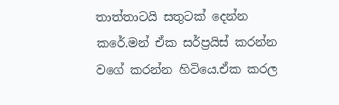තාත්තාටයි සතුටක් දෙන්න කරේ.මන් ඒක සර්ප්‍රයිස් කරන්න වගේ කරන්න හිටියෙ.ඒක කරල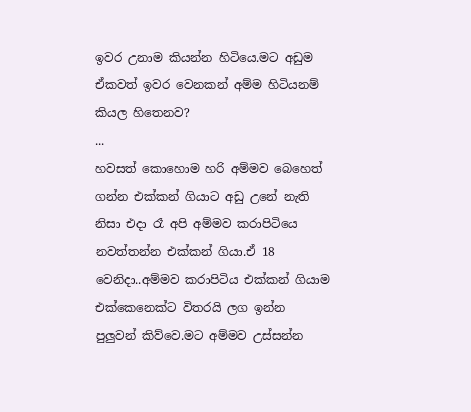ඉවර උනාම කියන්න හිටියෙ.මට අඩුම ඒකවත් ඉවර වෙනකන් අම්ම හිටියනම් කියල හිතෙනව?
...
හවසත් කොහොම හරි අම්මව බෙහෙත් ගන්න එක්කන් ගියාට අඩු උනේ නැති නිසා එදා රෑ අපි අම්මව කරාපිටියෙ නවත්තන්න එක්කන් ගියා.ඒ 18 වෙනිදා..අම්මව කරාපිටිය එක්කන් ගියාම එක්කෙනෙක්ට විතරයි ලග ඉන්න පුලුවන් කිව්වෙ.මට අම්මව උස්සන්න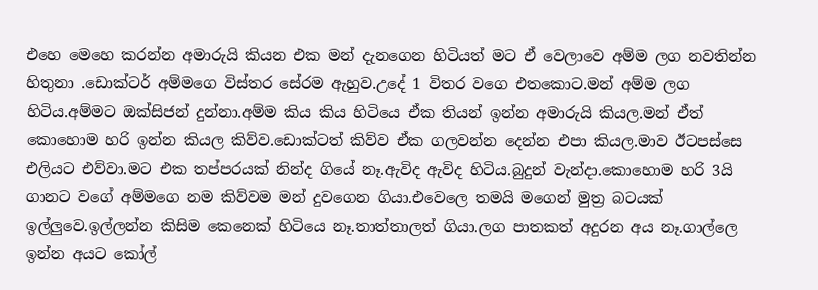එහෙ මෙහෙ කරන්න අමාරුයි කියන එක මන් දැනගෙන හිටියත් මට ඒ වෙලාවෙ අම්ම ලග නවතින්න හිතුනා .ඩොක්ටර් අම්මගෙ විස්තර සේරම ඇහුව.උදේ 1 විතර වගෙ එතකොට.මන් අම්ම ලග හිටිය.අම්මට ඔක්සිජන් දුන්නා.අම්ම කිය කිය හිටියෙ ඒක තියන් ඉන්න අමාරුයි කියල.මන් ඒත් කොහොම හරි ඉන්න කියල කිව්ව.ඩොක්ටත් කිව්ව ඒක ගලවන්න දෙන්න එපා කියල.මාව ඊටපස්සෙ එලියට එව්වා.මට එක තප්පරයක් නින්ද ගියේ නෑ.ඇවිද ඇවිද හිටිය.බුදුන් වැන්දා.කොහොම හරි 3යි ගානට වගේ අම්මගෙ නම කිව්වම මන් දුවගෙන ගියා.එවෙලෙ තමයි මගෙන් මුත්‍ර බටයක් ඉල්ලුවෙ.ඉල්ලන්න කිසිම කෙනෙක් හිටියෙ නෑ.තාත්තාලත් ගියා.ලග පාතකත් අදුරන අය නෑ.ගාල්ලෙ ඉන්න අයට කෝල්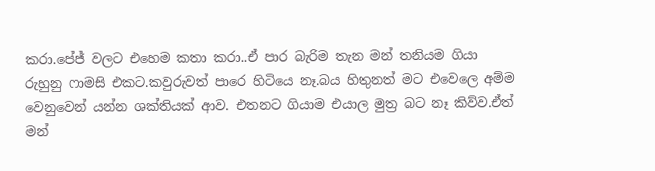කරා.පේජ් වලට එහෙම කතා කරා..ඒ පාර බැරිම තැන මන් තනියම ගියා රුහුනු ෆාමසි එකට.කවුරුවත් පාරෙ හිටියෙ නෑ.බය හිතුනත් මට එවෙලෙ අම්ම වෙනුවෙන් යන්න ශක්තියක් ආව. එතනට ගියාම එයාල මුත්‍ර බට නෑ කිව්ව.ඒත් මන්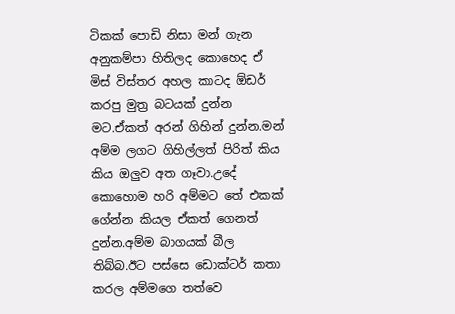ටිකක් පොඩි නිසා මන් ගැන අනුකම්පා හිතිලද කොහෙද ඒ මිස් විස්තර අහල කාටද ඕඩර් කරපු මුත්‍ර බටයක් දුන්න මට.ඒකත් අරන් ගිහින් දුන්න.මන් අම්ම ලගට ගිහිල්ලත් පිරිත් කිය කිය ඔලුව අත ගෑවා.උදේ කොහොම හරි අම්මට තේ එකක් ගේන්න කියල ඒකත් ගෙනත් දුන්න.අම්ම බාගයක් බීල තිබ්බ.ඊට පස්සෙ ඩොක්ටර් කතා කරල අම්මගෙ තත්වෙ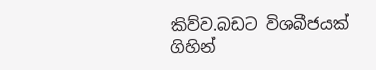කිව්ව.බඩට විශබීජයක් ගිහින්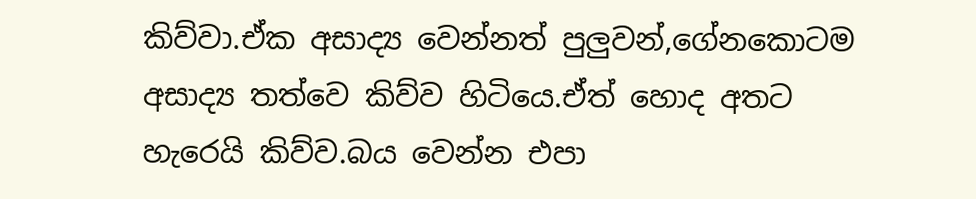කිව්වා.ඒක අසාද්‍ය වෙන්නත් පුලුවන්,ගේනකොටම අසාද්‍ය තත්වෙ කිව්ව හිටියෙ.ඒත් හොද අතට හැරෙයි කිව්ව.බය වෙන්න එපා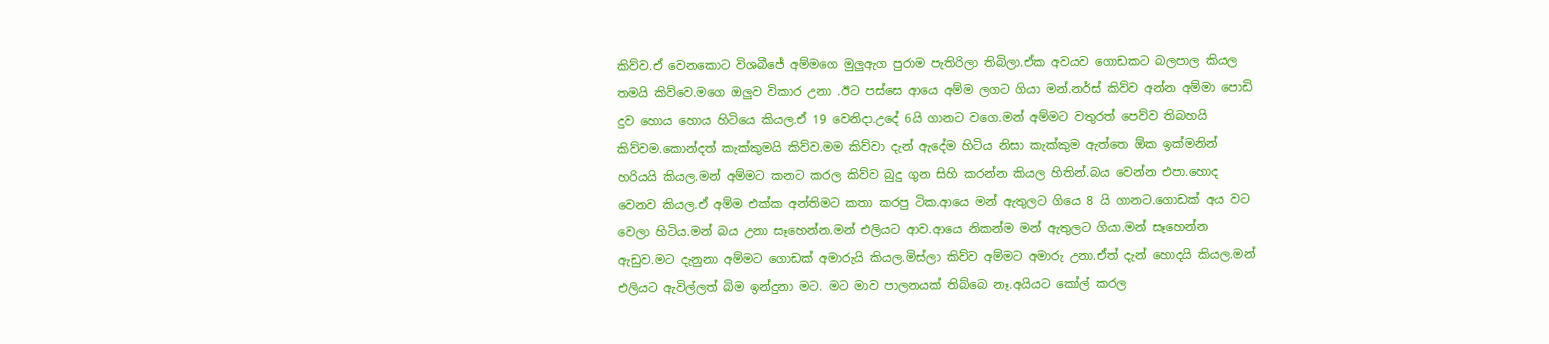කිව්ව.ඒ වෙනකොට විශබීජේ අම්මගෙ මුලුඇග පුරාම පැතිරිලා තිබිලා.ඒක අවයව ගොඩකට බලපාල කියල තමයි කිව්වෙ.මගෙ ඔලුව විකාර උනා .ඊට පස්සෙ ආයෙ අම්ම ලගට ගියා මන්.නර්ස් කිව්ව අන්න අම්මා පොඩි දුව හොය හොය හිටියෙ කියල.ඒ 19 වෙනිදා.උදේ 6යි ගානට වගෙ.මන් අම්මට වතුරත් පෙව්ව තිබහයි කිව්වම.කොන්දත් කැක්කුමයි කිව්ව.මම කිව්වා දැන් ඇදේම හිටිය නිසා කැක්කුම ඇත්තෙ ඕක ඉක්මනින් හරියයි කියල.මන් අම්මට කනට කරල කිව්ව බුදු ගුන සිහි කරන්න කියල හිතින්.බය වෙන්න එපා.හොද වෙනව කියල.ඒ අම්ම එක්ක අන්තිමට කතා කරපු ටික.ආයෙ මන් ඇතුලට ගියෙ 8 යි ගානට.ගොඩක් අය වට වෙලා හිටිය.මන් බය උනා සෑහෙන්න.මන් එලියට ආව.ආයෙ නිකන්ම මන් ඇතුලට ගියා.මන් සෑහෙන්න ඇඩුව.මට දැනුනා අම්මට ගොඩක් අමාරුයි කියල.මිස්ලා කිව්ව අම්මට අමාරු උනා.ඒත් දැන් හොදයි කියල.මන් එලියට ඇවිල්ලත් බිම ඉන්දුනා මට. මට මාව පාලනයක් තිබ්බෙ නෑ.අයියට කෝල් කරල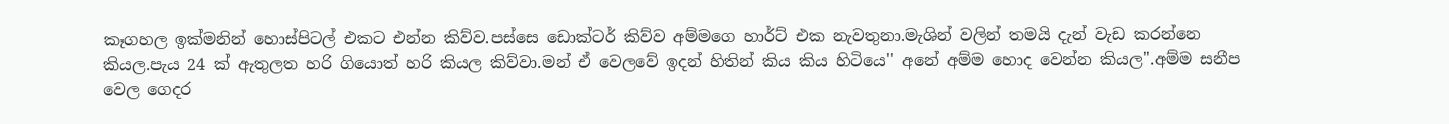කෑගහල ඉක්මනින් හොස්පිටල් එකට එන්න කිව්ව.පස්සෙ ඩොක්ටර් කිව්ව අම්මගෙ හාර්ට් එක නැවතුනා.මැශින් වලින් තමයි දැන් වැඩ කරන්නෙ කියල.පැය 24 ක් ඇතුලත හරි ගියොත් හරි කියල කිව්වා.මන් ඒ වෙලවේ ඉදන් හිතින් කිය කිය හිටියෙ'' අනේ අම්ම හොද වෙන්න කියල''.අම්ම සනීප වෙල ගෙදර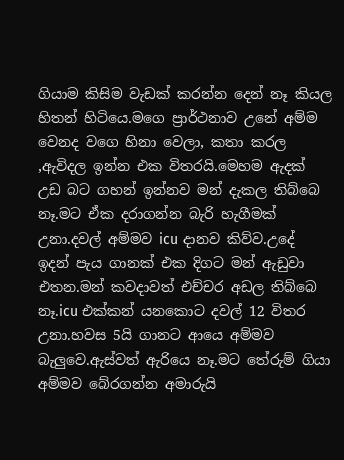ගියාම කිසිම වැඩක් කරන්න දෙන් නෑ කියල හිතන් හිටියෙ.මගෙ ප්‍රාර්ථනාව උනේ අම්ම වෙනද වගෙ හිනා වෙලා, කතා කරල ,ඇවිදල ඉන්න එක විතරයි.මෙහම ඇදක් උඩ බට ගහන් ඉන්නව මන් දැකල තිබ්බෙ නෑ.මට ඒක දරාගන්න බැරි හැගීමක් උනා.දවල් අම්මව icu දානව කිව්ව.උදේ ඉදන් පැය ගානක් එක දිගට මන් ඇඩුවා එතන.මන් කවදාවත් එච්චර අඩල තිබ්බෙ නෑ.icu එක්කන් යනකොට දවල් 12 විතර උනා.හවස 5යි ගානට ආයෙ අම්මව බැලුවෙ.ඇස්වත් ඇරියෙ නෑ.මට තේරුම් ගියා අම්මව බේරගන්න අමාරුයි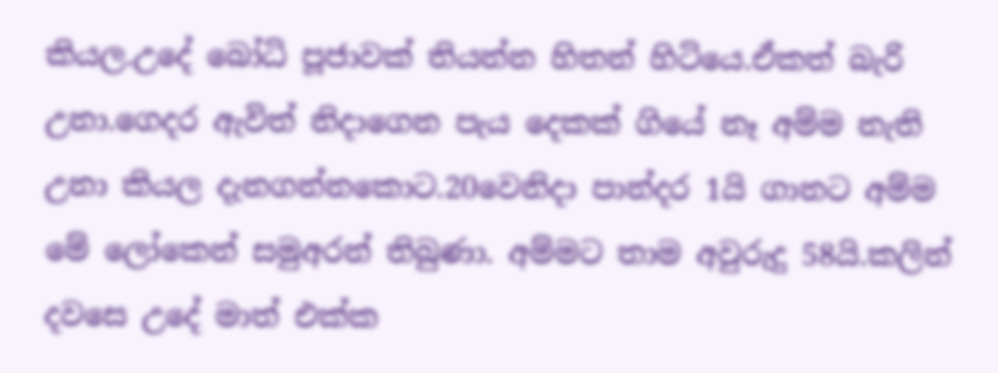කියල.උදේ බෝධි පූජාවක් තියන්න හිතන් හිටියෙ.ඒකත් බැරි උනා.ගෙදර ඇවිත් නිදාගෙන පැය දෙකක් ගියේ නෑ අම්ම නැති උනා කියල දැනගන්නකොට.20වෙනිදා පාන්දර 1යි ගානට අම්ම මේ ලෝකෙන් සමුඅරන් තිබුණා. අම්මට තාම අවුරුදු 58යි.කලින් දවසෙ උදේ මාත් එක්ක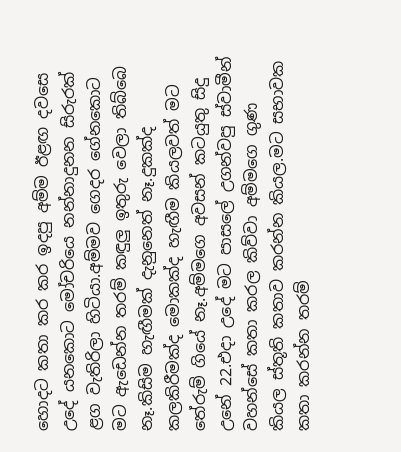හොදට කතා කර කර ඉදපු අම්ම ඊළඟ දවසෙ උදේ යනකොට මෝචරියෙ නන්නාදුනන සිරුරක් ළග වැතිරිලා හිටියා.අම්මව ගෙදර ගේනකොට මට ඇඩෙන්න තරම් කඳුලු ඉතුරු වෙලා තිබ්බෙ නෑ.කිසිම හැඟීමක් දැනුනෙත් නෑ.දුකක්ද කලකිරීමක්ද මොකක්ද හැඟීම කියලවත් මට තේරුම් ගියේ නෑ.අම්මගෙ අවසන් කටයුතු සිදු උනේ 22.එදා උදේ මට පාසලේ උගන්වපු ස්වාමීන් වහන්සේ කතා කරල කිව්වා අම්මගෙ ගුණ කියල ස්තූති කතාව කරන්න කියල.මට සභාවක කතා කරන්න තරම්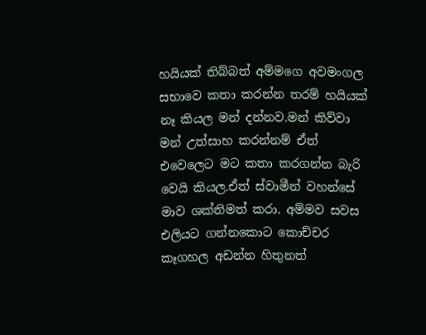හයියක් තිබ්බත් අම්මගෙ අවමංගල සභාවෙ කතා කරන්න තරම් හයියක් නෑ කියල මන් දන්නව.මන් කිව්වා මන් උත්සාහ කරන්නම් ඒත් එවෙලෙට මට කතා කරගන්න බැරි වෙයි කියල.ඒත් ස්වාමීන් වහන්සේ මාව ශක්තිමත් කරා. අම්මව සවස එලියට ගන්නකොට කොච්චර කෑගහල අඩන්න හිතුනත්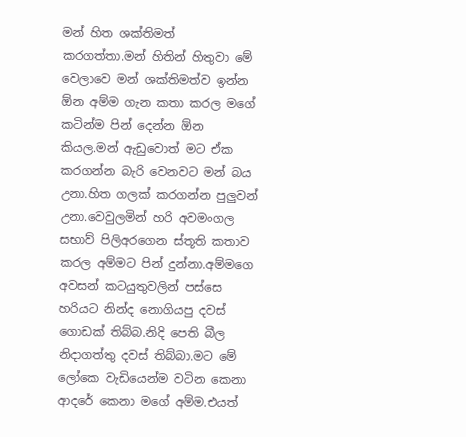මන් හිත ශක්තිමත් කරගත්තා.මන් හිතින් හිතුවා මේ වෙලාවෙ මන් ශක්තිමත්ව ඉන්න ඕන අම්ම ගැන කතා කරල මගේ කටින්ම පින් දෙන්න ඕන කියල.මන් ඇඩුවොත් මට ඒක කරගන්න බැරි වෙනවට මන් බය උනා.හිත ගලක් කරගන්න පුලුවන් උනා.වෙවුලමින් හරි අවමංගල සභාව් පිලිඅරගෙන ස්තූති කතාව කරල අම්මට පින් දුන්නා.අම්මගෙ අවසන් කටයුතුවලින් පස්සෙ හරියට නින්ද නොගියපු දවස් ගොඩක් තිබ්බ.නිදි පෙති බීල නිදාගත්තු දවස් තිබ්බා.මට මේ ලෝකෙ වැඩියෙන්ම වටින කෙනා ආදරේ කෙනා මගේ අම්ම.එයත්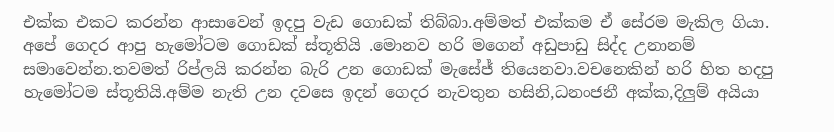එක්ක එකට කරන්න ආසාවෙන් ඉදපු වැඩ ගොඩක් තිබ්බා.අම්මත් එක්කම ඒ සේරම මැකිල ගියා. අපේ ගෙදර ආපු හැමෝටම ගොඩක් ස්තූතියි .මොනව හරි මගෙන් අඩුපාඩු සිද්ද උනානම් සමාවෙන්න.තවමත් රිප්ලයි කරන්න බැරි උන ගොඩක් මැසේජ් තියෙනවා.වචනෙකින් හරි හිත හදපු හැමෝටම ස්තූතියි.අම්ම නැති උන දවසෙ ඉදන් ගෙදර නැවතුන හසිනි,ධනංජනී අක්ක,දිලුම් අයියා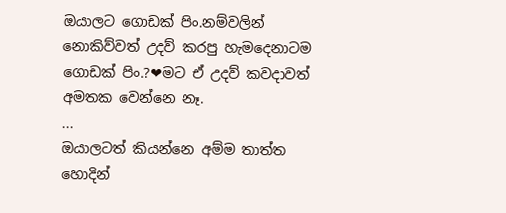ඔයාලට ගොඩක් පිං.නම්වලින් නොකිව්වත් උදව් කරපු හැමදෙනාටම ගොඩක් පිං.?❤මට ඒ උදව් කවදාවත් අමතක වෙන්නෙ නෑ.
...
ඔයාලටත් කියන්නෙ අම්ම තාත්ත හොදින්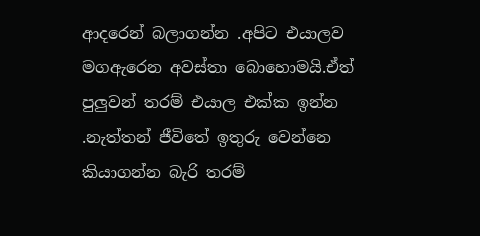ආදරෙන් බලාගන්න .අපිට එයාලව මගඇරෙන අවස්තා බොහොමයි.ඒත් පුලුවන් තරම් එයාල එක්ක ඉන්න .නැත්තන් ජීවිතේ ඉතුරු වෙන්නෙ කියාගන්න බැරි තරම්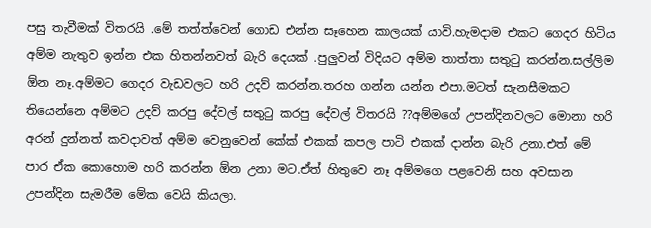පසු තැවීමක් විතරයි .මේ තත්ත්වෙන් ගොඩ එන්න සෑහෙන කාලයක් යාවි.හැමදාම එකට ගෙදර හිටිය අම්ම නැතුව ඉන්න එක හිතන්නවත් බැරි දෙයක් .පුලුවන් විදියට අම්ම තාත්තා සතුටු කරන්න.සල්ලිම ඕන නෑ.අම්මට ගෙදර වැඩවලට හරි උදව් කරන්න.තරහ ගන්න යන්න එපා.මටත් සැනසීමකට තියෙන්නෙ අම්මට උදව් කරපු දේවල් සතුටු කරපු දේවල් විතරයි ??අම්මගේ උපන්දිනවලට මොනා හරි අරන් දුන්නත් කවදාවත් අම්ම වෙනුවෙන් කේක් එකක් කපල පාටි එකක් දාන්න බැරි උනා.එත් මේ පාර ඒක කොහොම හරි කරන්න ඕන උනා මට.ඒත් හිතුවෙ නෑ අම්මගෙ පළවෙනි සහ අවසාන උපන්දින සැමරීම මේක වෙයි කියලා.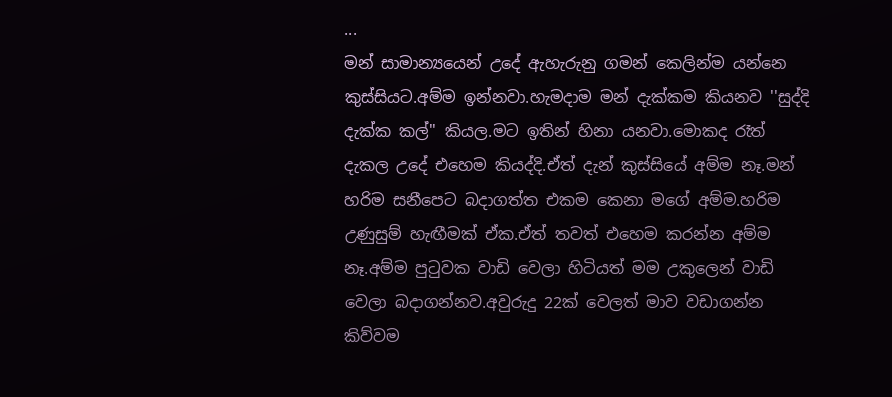...
මන් සාමාන්‍යයෙන් උදේ ඇහැරුනු ගමන් කෙලින්ම යන්නෙ කුස්සියට.අම්ම ඉන්නවා.හැමදාම මන් දැක්කම කියනව ''සුද්දි දැක්ක කල්'' කියල.මට ඉතින් හිනා යනවා.මොකද රෑත් දැකල උදේ එහෙම කියද්දි.ඒත් දැන් කුස්සියේ අම්ම නෑ.මන් හරිම සනීපෙට බදාගත්ත එකම කෙනා මගේ අම්ම.හරිම උණුසුම් හැඟීමක් ඒක.ඒත් තවත් එහෙම කරන්න අම්ම නෑ.අම්ම පුටුවක වාඩි වෙලා හිටියත් මම උකුලෙන් වාඩි වෙලා බදාගන්නව.අවුරුදු 22ක් වෙලත් මාව වඩාගන්න කිව්වම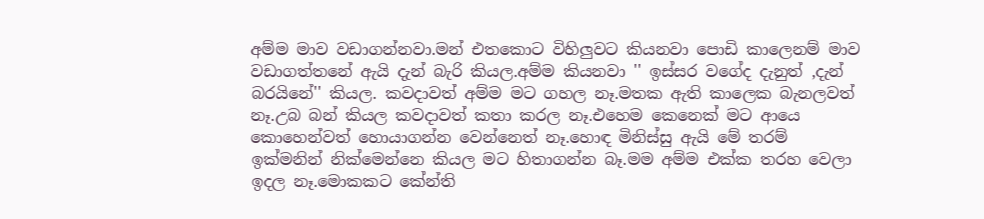අම්ම මාව වඩාගන්නවා.මන් එතකොට විහිලුවට කියනවා පොඩි කාලෙනම් මාව වඩාගත්තනේ ඇයි දැන් බැරි කියල.අම්ම කියනවා '' ඉස්සර වගේද දැනුත් ,දැන් බරයිනේ'' කියල. කවදාවත් අම්ම මට ගහල නෑ.මතක ඇති කාලෙක බැනලවත් නෑ.උබ බන් කියල කවදාවත් කතා කරල නෑ.එහෙම කෙනෙක් මට ආයෙ කොහෙන්වත් හොයාගන්න වෙන්නෙත් නෑ.හොඳ මිනිස්සු ඇයි මේ තරම් ඉක්මනින් නික්මෙන්නෙ කියල මට හිතාගන්න බෑ.මම අම්ම එක්ක තරහ වෙලා ඉදල නෑ.මොකකට කේන්ති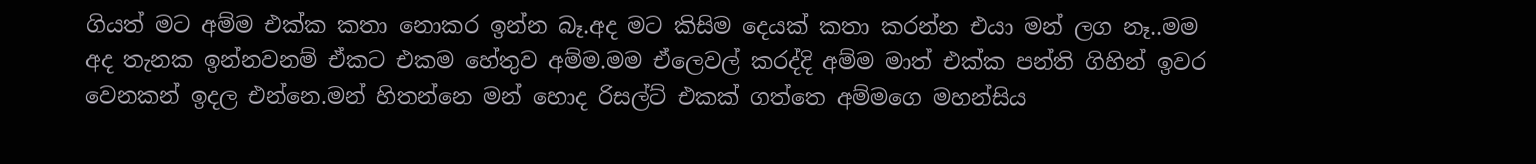ගියත් මට අම්ම එක්ක කතා නොකර ඉන්න බෑ.අද මට කිසිම දෙයක් කතා කරන්න එයා මන් ලග නෑ..මම අද තැනක ඉන්නවනම් ඒකට එකම හේතුව අම්ම.මම ඒලෙවල් කරද්දි අම්ම මාත් එක්ක පන්ති ගිහින් ඉවර වෙනකන් ඉදල එන්නෙ.මන් හිතන්නෙ මන් හොද රිසල්ට් එකක් ගත්තෙ අම්මගෙ මහන්සිය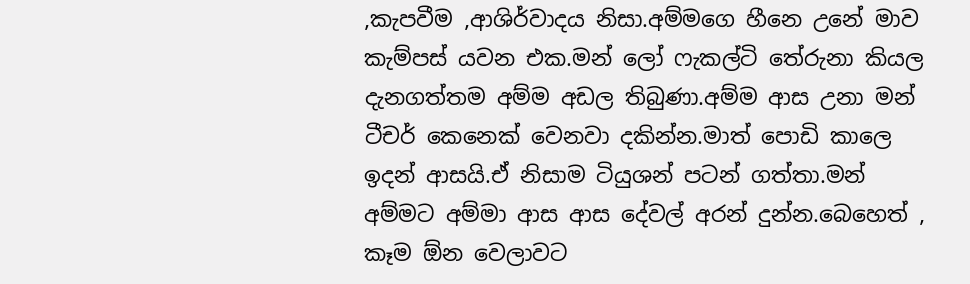,කැපවීම ,ආශිර්වාදය නිසා.අම්මගෙ හීනෙ උනේ මාව කැම්පස් යවන එක.මන් ලෝ ෆැකල්ටි තේරුනා කියල දැනගත්තම අම්ම අඩල තිබුණා.අම්ම ආස උනා මන් ටීචර් කෙනෙක් වෙනවා දකින්න.මාත් පොඩි කාලෙ ඉදන් ආසයි.ඒ නිසාම ටියුශන් පටන් ගත්තා.මන් අම්මට අම්මා ආස ආස දේවල් අරන් දුන්න.බෙහෙත් , කෑම ඕන වෙලාවට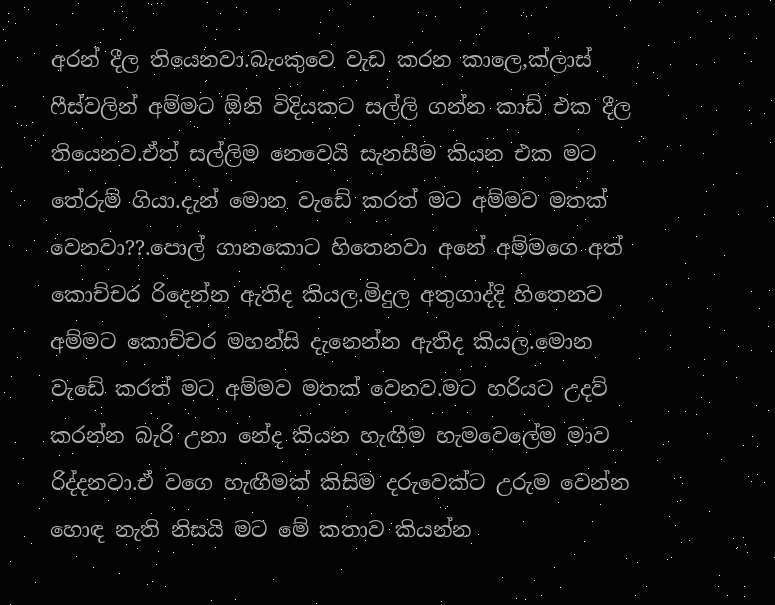අරන් දීල තියෙනවා.බැංකුවෙ වැඩ කරන කාලෙ,ක්ලාස් ෆීස්වලින් අම්මට ඕනි විදියකට සල්ලි ගන්න කාඩ් එක දීල තියෙනව.ඒත් සල්ලිම නෙවෙයි සැනසීම කියන එක මට තේරුම් ගියා.දැන් මොන වැඩේ කරත් මට අම්මව මතක් වෙනවා??.පොල් ගානකොට හිතෙනවා අනේ අම්මගෙ අත් කොච්චර රිදෙන්න ඇතිද කියල.මිදුල අතුගාද්දි හිතෙනව අම්මට කොච්චර මහන්සි දැනෙන්න ඇතිද කියල.මොන වැඩේ කරත් මට අම්මව මතක් වෙනව.මට හරියට උදව් කරන්න බැරි උනා නේද කියන හැඟීම හැමවෙලේම මාව රිද්දනවා.ඒ වගෙ හැඟීමක් කිසිම දරුවෙක්ට උරුම වෙන්න හොඳ නැති නිසයි මට මේ කතාව කියන්න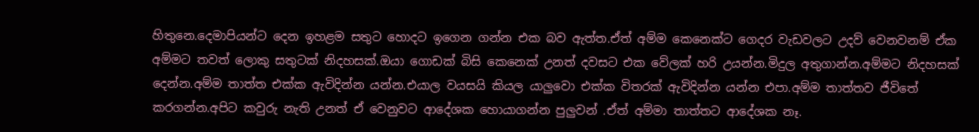හිතුනෙ.දෙමාපියන්ට දෙන ඉහළම සතුට හොදට ඉගෙන ගන්න එක බව ඇත්ත.ඒත් අම්ම කෙනෙක්ට ගෙදර වැඩවලට උදව් වෙනවනම් ඒක අම්මට තවත් ලොකු සතුටක් නිදහසක්.ඔයා ගොඩක් බිසි කෙනෙක් උනත් දවසට එක වේලක් හරි උයන්න.මිදුල අතුගාන්න.අම්මට නිදහසක් දෙන්න.අම්ම තාත්ත එක්ක ඇවිදින්න යන්න.එයාල වයසයි කියල යාලුවො එක්ක විතරක් ඇවිදින්න යන්න එපා.අම්ම තාත්තව ජීවිතේ කරගන්න.අපිට කවුරු නැති උනත් ඒ වෙනුවට ආදේශක හොයාගන්න පුලුවන් .ඒත් අම්මා තාත්තට ආදේශක නෑ.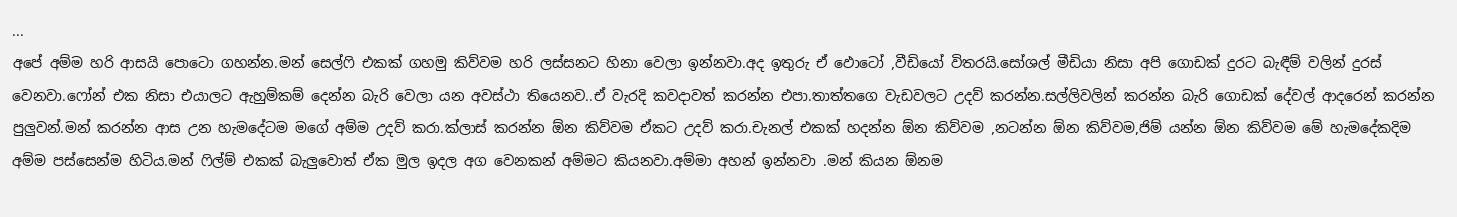...
අපේ අම්ම හරි ආසයි පොටො ගහන්න.මන් සෙල්ෆි එකක් ගහමු කිව්වම හරි ලස්සනට හිනා වෙලා ඉන්නවා.අද ඉතුරු ඒ ඵොටෝ ,වීඩියෝ විතරයි.සෝශල් මීඩියා නිසා අපි ගොඩක් දුරට බැඳීම් වලින් දුරස් වෙනවා.ෆෝන් එක නිසා එයාලට ඇහුම්කම් දෙන්න බැරි වෙලා යන අවස්ථා තියෙනව..ඒ වැරදි කවදාවත් කරන්න එපා.තාත්තගෙ වැඩවලට උදව් කරන්න.සල්ලිවලින් කරන්න බැරි ගොඩක් දේවල් ආදරෙන් කරන්න පුලුවන්.මන් කරන්න ආස උන හැමදේටම මගේ අම්ම උදව් කරා.ක්ලාස් කරන්න ඕන කිව්වම ඒකට උදව් කරා.චැනල් එකක් හදන්න ඕන කිව්වම ,නටන්න ඕන කිව්වම,ජිම් යන්න ඕන කිව්වම මේ හැමදේකදිම අම්ම පස්සෙන්ම හිටිය.මන් ෆිල්ම් එකක් බැලුවොත් ඒක මුල ඉදල අග වෙනකන් අම්මට කියනවා.අම්මා අහන් ඉන්නවා .මන් කියන ඕනම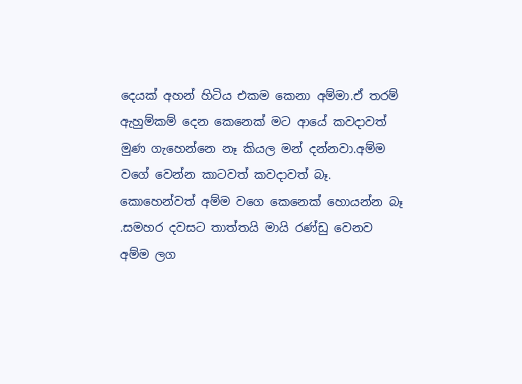දෙයක් අහන් හිටිය එකම කෙනා අම්මා.ඒ තරම් ඇහුම්කම් දෙන කෙනෙක් මට ආයේ කවදාවත් මුණ ගැහෙන්නෙ නෑ කියල මන් දන්නවා.අම්ම වගේ වෙන්න කාටවත් කවදාවත් බෑ. කොහෙන්වත් අම්ම වගෙ කෙනෙක් හොයන්න බෑ .සමහර දවසට තාත්තයි මායි රණ්ඩු වෙනව අම්ම ලග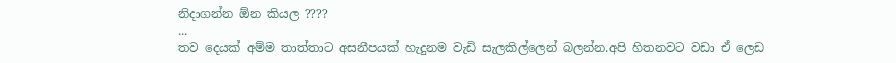නිදාගන්න ඕන කියල ????
...
තව දෙයක් අම්ම තාත්තාට අසනීපයක් හැදුනම වැඩි සැලකිල්ලෙන් බලන්න.අපි හිතනවට වඩා ඒ ලෙඩ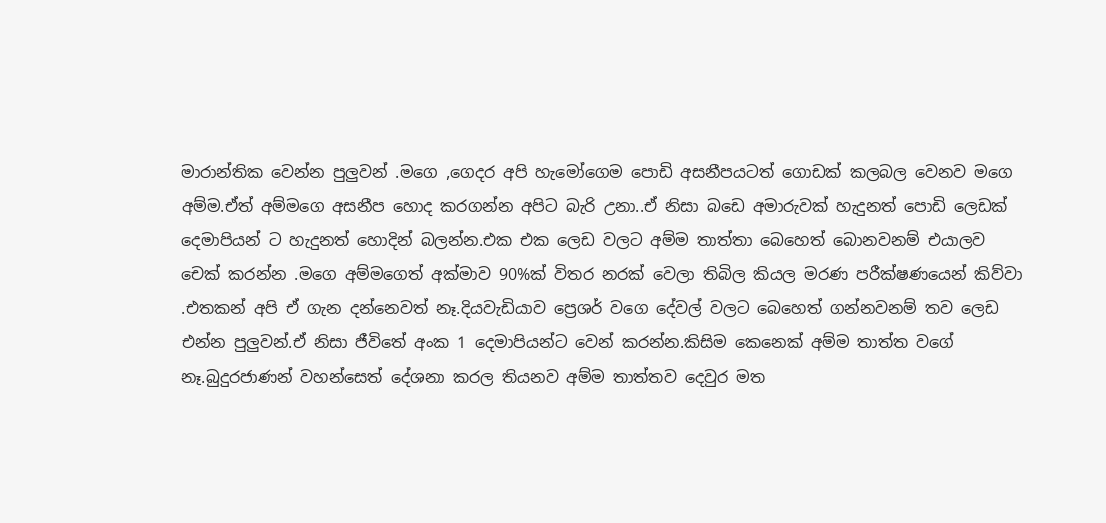මාරාන්තික වෙන්න පුලුවන් .මගෙ ,ගෙදර අපි හැමෝගෙම පොඩි අසනීපයටත් ගොඩක් කලබල වෙනව මගෙ අම්ම.ඒත් අම්මගෙ අසනීප හොද කරගන්න අපිට බැරි උනා..ඒ නිසා බඩෙ අමාරුවක් හැදුනත් පොඩි ලෙඩක් දෙමාපියන් ට හැදුනත් හොදින් බලන්න.එක එක ලෙඩ වලට අම්ම තාත්තා බෙහෙත් බොනවනම් එයාලව චෙක් කරන්න .මගෙ අම්මගෙත් අක්මාව 90%ක් විතර නරක් වෙලා තිබිල කියල මරණ පරීක්ෂණයෙන් කිව්වා .එතකන් අපි ඒ ගැන දන්නෙවත් නෑ.දියවැඩියාව ප්‍රෙශර් වගෙ දේවල් වලට බෙහෙත් ගන්නවනම් තව ලෙඩ එන්න පුලුවන්.ඒ නිසා ජීවිතේ අංක 1 දෙමාපියන්ට වෙන් කරන්න.කිසිම කෙනෙක් අම්ම තාත්ත වගේ නෑ.බුදුරජාණන් වහන්සෙත් දේශනා කරල තියනව අම්ම තාත්තව දෙවුර මත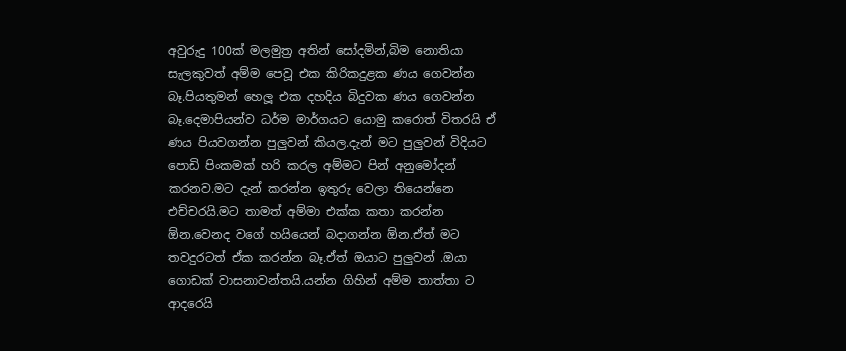අවුරුදු 100ක් මලමුත්‍ර අතින් සෝදමින්,බිම නොතියා සැලකුවත් අම්ම පෙවූ එක කිරිකදුළක ණය ගෙවන්න බෑ.පියතුමන් හෙලූ එක දහදිය බිදුවක ණය ගෙවන්න බෑ.දෙමාපියන්ව ධර්ම මාර්ගයට යොමු කරොත් විතරයි ඒ ණය පියවගන්න පුලුවන් කියල.දැන් මට පුලුවන් විදියට පොඩි පිංකමක් හරි කරල අම්මට පින් අනුමෝදන් කරනව.මට දැන් කරන්න ඉතුරු වෙලා තියෙන්නෙ එච්චරයි.මට තාමත් අම්මා එක්ක කතා කරන්න ඕන.වෙනද වගේ හයියෙන් බදාගන්න ඕන.ඒත් මට තවදුරටත් ඒක කරන්න බෑ.ඒත් ඔයාට පුලුවන් .ඔයා ගොඩක් වාසනාවන්තයි.යන්න ගිහින් අම්ම තාත්තා ට ආදරෙයි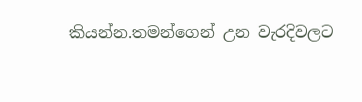කියන්න.තමන්ගෙන් උන වැරදිවලට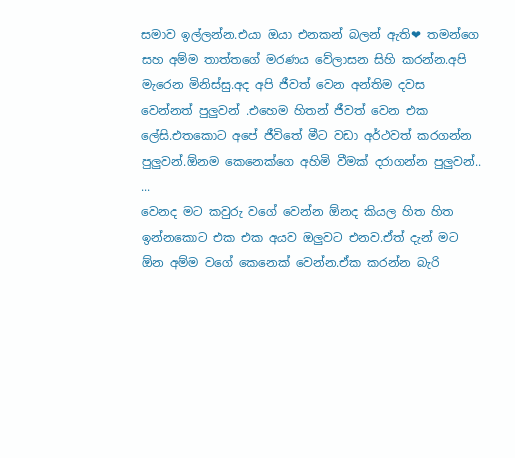සමාව ඉල්ලන්න.එයා ඔයා එනකන් බලන් ඇති❤ තමන්ගෙ සහ අම්ම තාත්තගේ මරණය වේලාසන සිහි කරන්න.අපි මැරෙන මිනිස්සු.අද අපි ජීවත් වෙන අන්තිම දවස වෙන්නත් පුලුවන් .එහෙම හිතන් ජීවත් වෙන එක ලේසි.එතකොට අපේ ජීවිතේ මීට වඩා අර්ථවත් කරගන්න පුලුවන්.ඕනම කෙනෙක්ගෙ අහිමි වීමක් දරාගන්න පුලුවන්..
...
වෙනද මට කවුරු වගේ වෙන්න ඕනද කියල හිත හිත ඉන්නකොට එක එක අයව ඔලුවට එනව.ඒත් දැන් මට ඕන අම්ම වගේ කෙනෙක් වෙන්න.ඒක කරන්න බැරි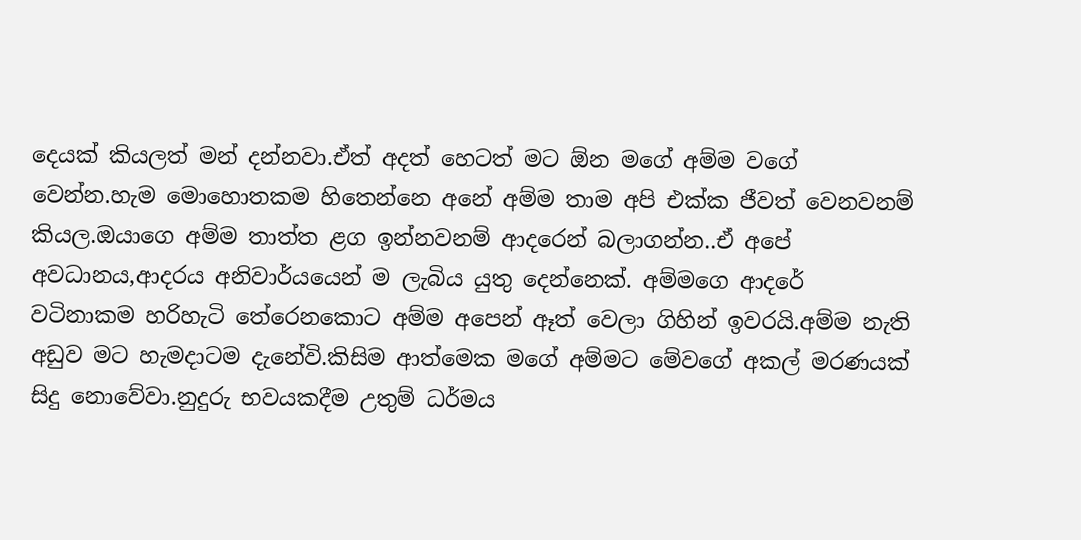දෙයක් කියලත් මන් දන්නවා.ඒත් අදත් හෙටත් මට ඕන මගේ අම්ම වගේ වෙන්න.හැම මොහොතකම හිතෙන්නෙ අනේ අම්ම තාම අපි එක්ක ජීවත් වෙනවනම් කියල.ඔයාගෙ අම්ම තාත්ත ළග ඉන්නවනම් ආදරෙන් බලාගන්න..ඒ අපේ අවධානය,ආදරය අනිවාර්යයෙන් ම ලැබිය යුතු දෙන්නෙක්. අම්මගෙ ආදරේ වටිනාකම හරිහැටි තේරෙනකොට අම්ම අපෙන් ඈත් වෙලා ගිහින් ඉවරයි.අම්ම නැති අඩුව මට හැමදාටම දැනේවි.කිසිම ආත්මෙක මගේ අම්මට මේවගේ අකල් මරණයක් සිදු නොවේවා.නුදුරු භවයකදීම උතුම් ධර්මය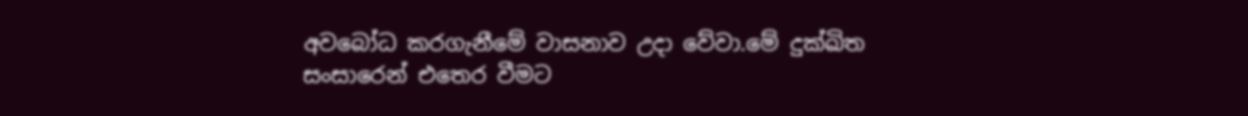අවබෝධ කරගැනීමේ වාසනාව උදා වේවා.මේ දුක්ඛිත සංසාරෙන් එතෙර වීමට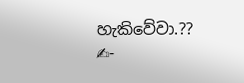හැකිවේවා.??
✍-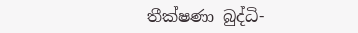තීක්ෂණා බුද්ධි-